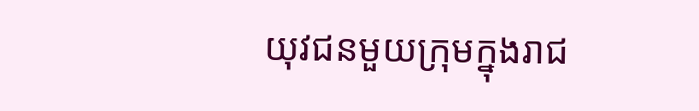យុវជនមួយក្រុមក្នុងរាជ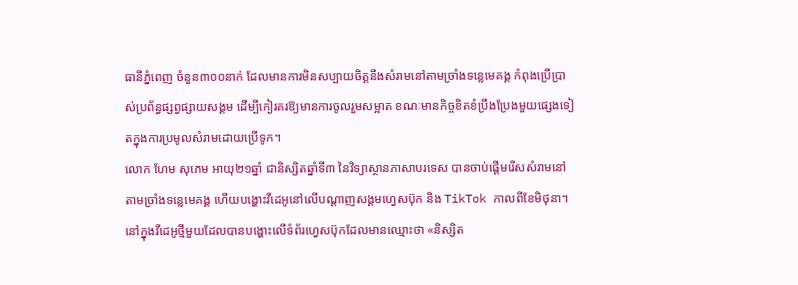ធានីភ្នំពេញ ចំនួន៣០០នាក់ ដែលមានការមិនសប្បាយចិត្តនឹងសំរាមនៅតាមច្រាំងទន្លេមេគង្គ កំពុងប្រើប្រាស់ប្រព័ន្ធផ្សព្វផ្សាយសង្គម ដើម្បីកៀរគរឱ្យមានការចូលរួមសម្អាត ខណៈមានកិច្ចខិតខំប្រឹងប្រែងមួយផ្សេងទៀតក្នុងការប្រមូលសំរាមដោយប្រើទូក។
លោក ហែម សុភេម អាយុ២១ឆ្នាំ ជានិស្សិតឆ្នាំទី៣ នៃវិទ្យាស្ថានភាសាបរទេស បានចាប់ផ្តើមរើសសំរាមនៅតាមច្រាំងទន្លេមេគង្គ ហើយបង្ហោះវីដេអូនៅលើបណ្ដាញសង្គមហ្វេសប៊ុក និង TikTok កាលពីខែមិថុនា។
នៅក្នុងវីដេអូថ្មីមួយដែលបានបង្ហោះលើទំព័រហ្វេសប៊ុកដែលមានឈ្មោះថា «និស្សិត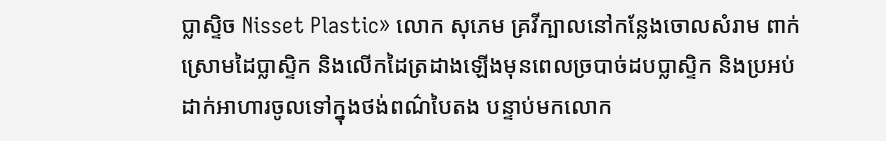ប្លាស្ទិច Nisset Plastic» លោក សុភេម គ្រវីក្បាលនៅកន្លែងចោលសំរាម ពាក់ស្រោមដៃប្លាស្ទិក និងលើកដៃត្រដាងឡើងមុនពេលច្របាច់ដបប្លាស្ទិក និងប្រអប់ដាក់អាហារចូលទៅក្នុងថង់ពណ៌បៃតង បន្ទាប់មកលោក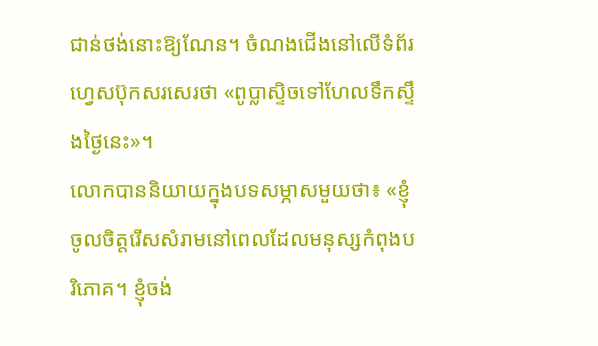ជាន់ថង់នោះឱ្យណែន។ ចំណងជើងនៅលើទំព័រហ្វេសប៊ុកសរសេរថា «ពូប្លាស្ទិចទៅហែលទឹកស្ទឹងថ្ងៃនេះ»។
លោកបាននិយាយក្នុងបទសម្ភាសមួយថា៖ «ខ្ញុំចូលចិត្តរើសសំរាមនៅពេលដែលមនុស្សកំពុងបរិភោគ។ ខ្ញុំចង់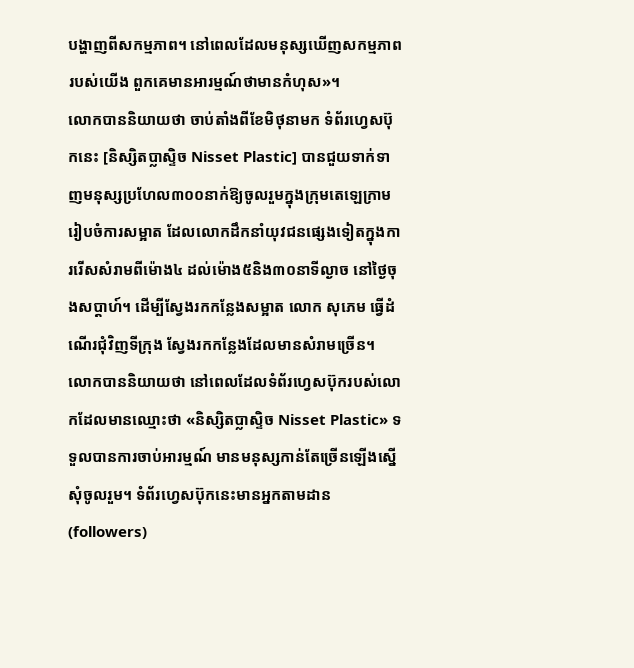បង្ហាញពីសកម្មភាព។ នៅពេលដែលមនុស្សឃើញសកម្មភាពរបស់យើង ពួកគេមានអារម្មណ៍ថាមានកំហុស»។
លោកបាននិយាយថា ចាប់តាំងពីខែមិថុនាមក ទំព័រហ្វេសប៊ុកនេះ [និស្សិតប្លាស្ទិច Nisset Plastic] បានជួយទាក់ទាញមនុស្សប្រហែល៣០០នាក់ឱ្យចូលរួមក្នុងក្រុមតេឡេក្រាមរៀបចំការសម្អាត ដែលលោកដឹកនាំយុវជនផ្សេងទៀតក្នុងការរើសសំរាមពីម៉ោង៤ ដល់ម៉ោង៥និង៣០នាទីល្ងាច នៅថ្ងៃចុងសប្ដាហ៍។ ដើម្បីស្វែងរកកន្លែងសម្អាត លោក សុភេម ធ្វើដំណើរជុំវិញទីក្រុង ស្វែងរកកន្លែងដែលមានសំរាមច្រើន។
លោកបាននិយាយថា នៅពេលដែលទំព័រហ្វេសប៊ុករបស់លោកដែលមានឈ្មោះថា «និស្សិតប្លាស្ទិច Nisset Plastic» ទទួលបានការចាប់អារម្មណ៍ មានមនុស្សកាន់តែច្រើនឡើងស្នើសុំចូលរួម។ ទំព័រហ្វេសប៊ុកនេះមានអ្នកតាមដាន (followers)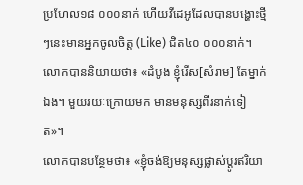ប្រហែល១៨ ០០០នាក់ ហើយវីដេអូដែលបានបង្ហោះថ្មីៗនេះមានអ្នកចូលចិត្ត (Like) ជិត៤០ ០០០នាក់។
លោកបាននិយាយថា៖ «ដំបូង ខ្ញុំរើស[សំរាម] តែម្នាក់ឯង។ មួយរយៈក្រោយមក មានមនុស្សពីរនាក់ទៀត»។
លោកបានបន្ថែមថា៖ «ខ្ញុំចង់ឱ្យមនុស្សផ្លាស់ប្តូរឥរិយា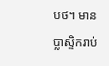បថ។ មានប្លាស្ទិករាប់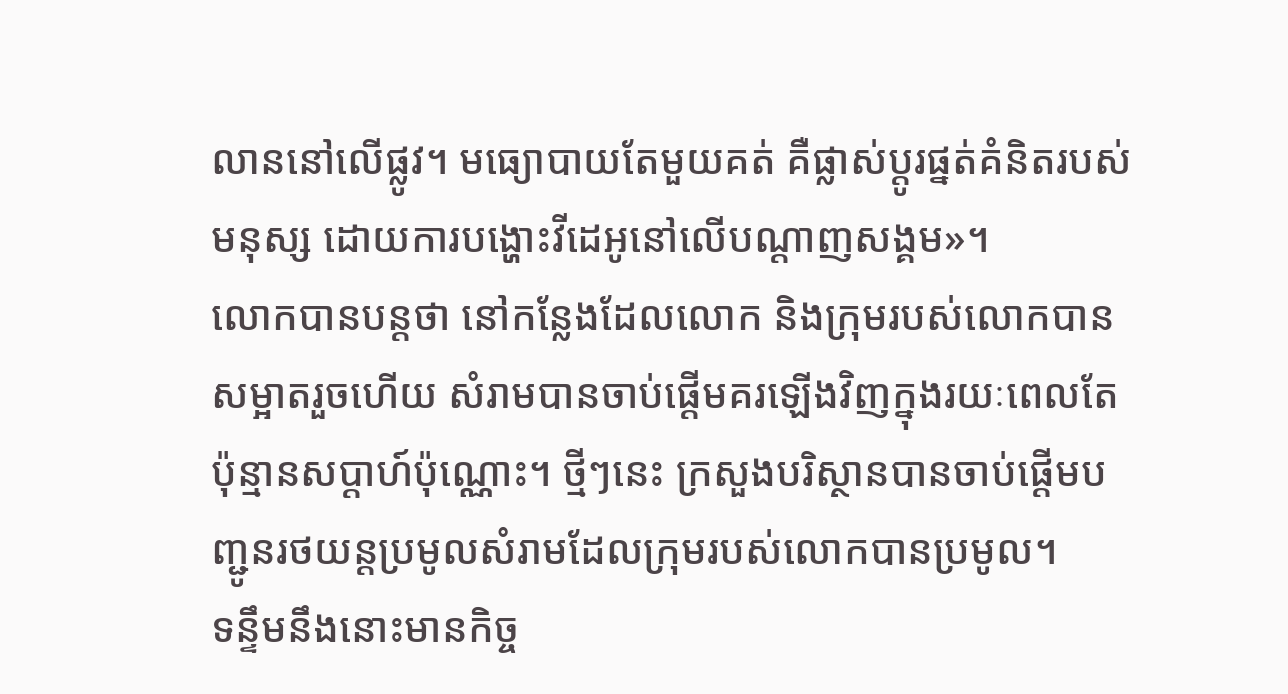លាននៅលើផ្លូវ។ មធ្យោបាយតែមួយគត់ គឺផ្លាស់ប្តូរផ្នត់គំនិតរបស់មនុស្ស ដោយការបង្ហោះវីដេអូនៅលើបណ្តាញសង្គម»។
លោកបានបន្តថា នៅកន្លែងដែលលោក និងក្រុមរបស់លោកបានសម្អាតរួចហើយ សំរាមបានចាប់ផ្ដើមគរឡើងវិញក្នុងរយៈពេលតែប៉ុន្មានសប្ដាហ៍ប៉ុណ្ណោះ។ ថ្មីៗនេះ ក្រសួងបរិស្ថានបានចាប់ផ្ដើមបញ្ជូនរថយន្តប្រមូលសំរាមដែលក្រុមរបស់លោកបានប្រមូល។
ទន្ទឹមនឹងនោះមានកិច្ច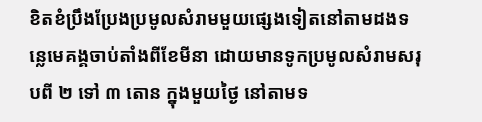ខិតខំប្រឹងប្រែងប្រមូលសំរាមមួយផ្សេងទៀតនៅតាមដងទន្លេមេគង្គចាប់តាំងពីខែមីនា ដោយមានទូកប្រមូលសំរាមសរុបពី ២ ទៅ ៣ តោន ក្នុងមួយថ្ងៃ នៅតាមទ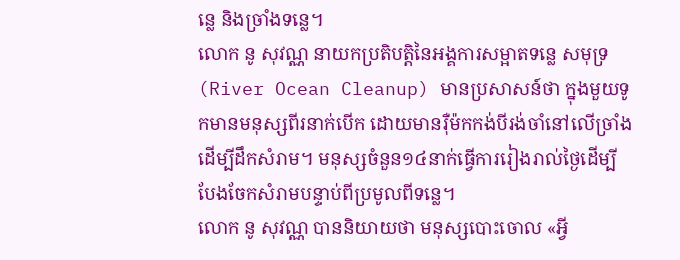ន្លេ និងច្រាំងទន្លេ។
លោក នូ សុវណ្ណ នាយកប្រតិបត្តិនៃអង្គការសម្អាតទន្លេ សមុទ្រ (River Ocean Cleanup) មានប្រសាសន៍ថា ក្នុងមួយទូកមានមនុស្សពីរនាក់បើក ដោយមានរ៉ឺម៉កកង់បីរង់ចាំនៅលើច្រាំងដើម្បីដឹកសំរាម។ មនុស្សចំនួន១៤នាក់ធ្វើការរៀងរាល់ថ្ងៃដើម្បីបែងចែកសំរាមបន្ទាប់ពីប្រមូលពីទន្លេ។
លោក នូ សុវណ្ណ បាននិយាយថា មនុស្សបោះចោល «អ្វី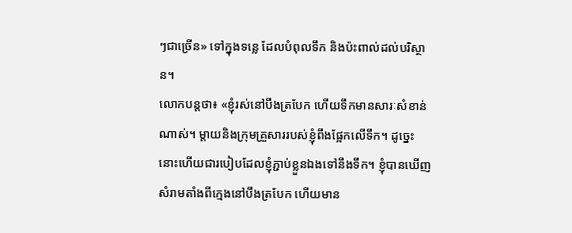ៗជាច្រើន» ទៅក្នុងទន្លេ ដែលបំពុលទឹក និងប៉ះពាល់ដល់បរិស្ថាន។
លោកបន្តថា៖ «ខ្ញុំរស់នៅបឹងត្របែក ហើយទឹកមានសារៈសំខាន់ណាស់។ ម្តាយនិងក្រុមគ្រួសាររបស់ខ្ញុំពឹងផ្អែកលើទឹក។ ដូច្នេះ នោះហើយជារបៀបដែលខ្ញុំភ្ជាប់ខ្លួនឯងទៅនឹងទឹក។ ខ្ញុំបានឃើញសំរាមតាំងពីក្មេងនៅបឹងត្របែក ហើយមាន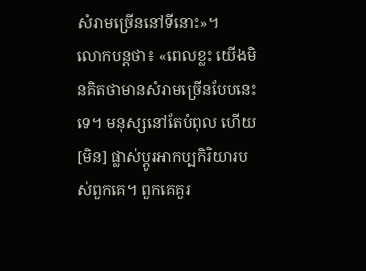សំរាមច្រើននៅទីនោះ»។
លោកបន្តថា៖ «ពេលខ្លះ យើងមិនគិតថាមានសំរាមច្រើនបែបនេះទេ។ មនុស្សនៅតែបំពុល ហើយ [មិន] ផ្លាស់ប្ដូរអាកប្បកិរិយារបស់ពួកគេ។ ពួកគេគួរ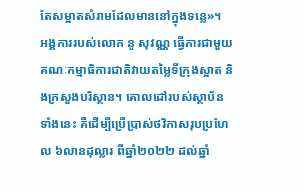តែសម្អាតសំរាមដែលមាននៅក្នុងទន្លេ»។
អង្គការរបស់លោក នូ សុវណ្ណ ធ្វើការជាមួយគណៈកម្មាធិការជាតិវាយតម្លៃទីក្រុងស្អាត និងក្រសួងបរិស្ថាន។ គោលដៅរបស់ស្ថាប័នទាំងនេះ គឺដើម្បីប្រើប្រាស់ថវិកាសរុបប្រហែល ៦លានដុល្លារ ពីឆ្នាំ២០២២ ដល់ឆ្នាំ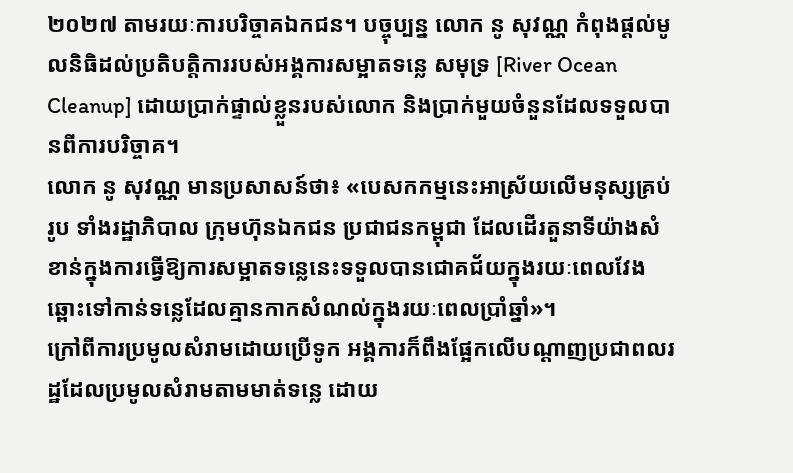២០២៧ តាមរយៈការបរិច្ចាគឯកជន។ បច្ចុប្បន្ន លោក នូ សុវណ្ណ កំពុងផ្តល់មូលនិធិដល់ប្រតិបត្តិការរបស់អង្គការសម្អាតទន្លេ សមុទ្រ [River Ocean Cleanup] ដោយប្រាក់ផ្ទាល់ខ្លួនរបស់លោក និងប្រាក់មួយចំនួនដែលទទួលបានពីការបរិច្ចាគ។
លោក នូ សុវណ្ណ មានប្រសាសន៍ថា៖ «បេសកកម្មនេះអាស្រ័យលើមនុស្សគ្រប់រូប ទាំងរដ្ឋាភិបាល ក្រុមហ៊ុនឯកជន ប្រជាជនកម្ពុជា ដែលដើរតួនាទីយ៉ាងសំខាន់ក្នុងការធ្វើឱ្យការសម្អាតទន្លេនេះទទួលបានជោគជ័យក្នុងរយៈពេលវែង ឆ្ពោះទៅកាន់ទន្លេដែលគ្មានកាកសំណល់ក្នុងរយៈពេលប្រាំឆ្នាំ»។
ក្រៅពីការប្រមូលសំរាមដោយប្រើទូក អង្គការក៏ពឹងផ្អែកលើបណ្ដាញប្រជាពលរដ្ឋដែលប្រមូលសំរាមតាមមាត់ទន្លេ ដោយ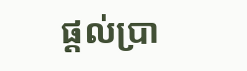ផ្តល់ប្រា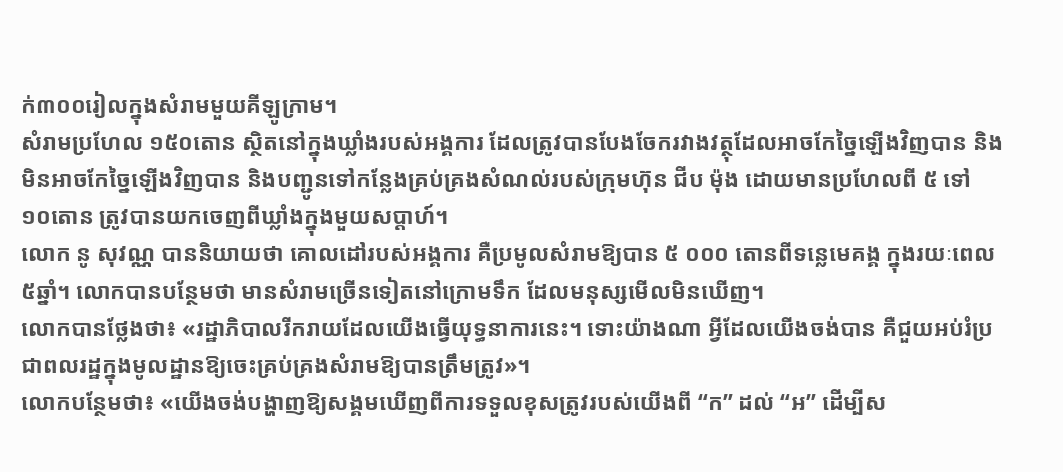ក់៣០០រៀលក្នុងសំរាមមួយគីឡូក្រាម។
សំរាមប្រហែល ១៥០តោន ស្ថិតនៅក្នុងឃ្លាំងរបស់អង្គការ ដែលត្រូវបានបែងចែករវាងវត្ថុដែលអាចកែច្នៃឡើងវិញបាន និងមិនអាចកែច្នៃឡើងវិញបាន និងបញ្ជូនទៅកន្លែងគ្រប់គ្រងសំណល់របស់ក្រុមហ៊ុន ជីប ម៉ុង ដោយមានប្រហែលពី ៥ ទៅ ១០តោន ត្រូវបានយកចេញពីឃ្លាំងក្នុងមួយសប្តាហ៍។
លោក នូ សុវណ្ណ បាននិយាយថា គោលដៅរបស់អង្គការ គឺប្រមូលសំរាមឱ្យបាន ៥ ០០០ តោនពីទន្លេមេគង្គ ក្នុងរយៈពេល៥ឆ្នាំ។ លោកបានបន្ថែមថា មានសំរាមច្រើនទៀតនៅក្រោមទឹក ដែលមនុស្សមើលមិនឃើញ។
លោកបានថ្លែងថា៖ «រដ្ឋាភិបាលរីករាយដែលយើងធ្វើយុទ្ធនាការនេះ។ ទោះយ៉ាងណា អ្វីដែលយើងចង់បាន គឺជួយអប់រំប្រជាពលរដ្ឋក្នុងមូលដ្ឋានឱ្យចេះគ្រប់គ្រងសំរាមឱ្យបានត្រឹមត្រូវ»។
លោកបន្ថែមថា៖ «យើងចង់បង្ហាញឱ្យសង្គមឃើញពីការទទួលខុសត្រូវរបស់យើងពី “ក” ដល់ “អ” ដើម្បីស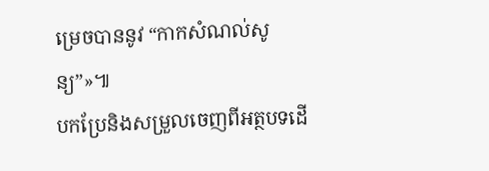ម្រេចបាននូវ “កាកសំណល់សូន្យ”»៕
បកប្រែនិងសម្រួលចេញពីអត្ថបទដើ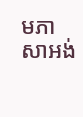មភាសាអង់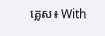គ្លេស៖ With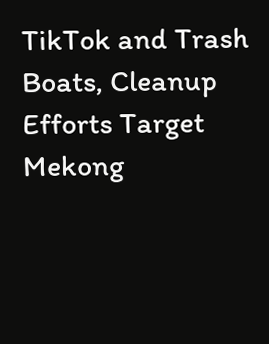TikTok and Trash Boats, Cleanup Efforts Target Mekong